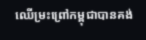ឈើម្រះព្រៅកម្ពុជាបានគង់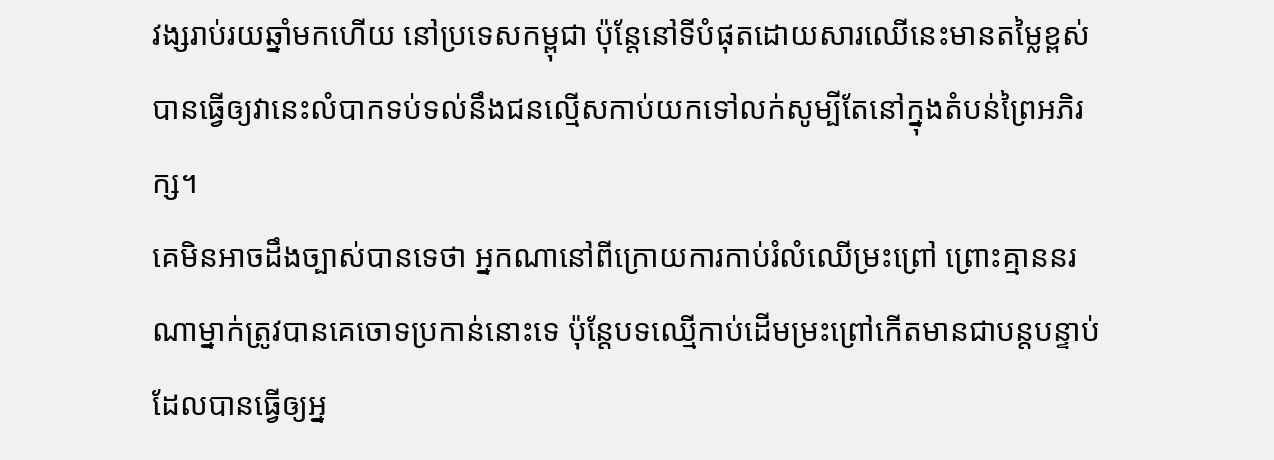វង្សរាប់រយឆ្នាំមកហើយ នៅប្រទេសកម្ពុជា ប៉ុន្តែនៅទីបំផុតដោយសារឈើនេះមានតម្លៃខ្ពស់បានធ្វើឲ្យវានេះលំបាកទប់ទល់នឹងជនល្មើសកាប់យកទៅលក់សូម្បីតែនៅក្នុងតំបន់ព្រៃអភិរក្ស។
គេមិនអាចដឹងច្បាស់បានទេថា អ្នកណានៅពីក្រោយការកាប់រំលំឈើម្រះព្រៅ ព្រោះគ្មាននរណាម្នាក់ត្រូវបានគេចោទប្រកាន់នោះទេ ប៉ុន្តែបទឈ្មើកាប់ដើមម្រះព្រៅកើតមានជាបន្តបន្ទាប់ ដែលបានធ្វើឲ្យអ្ន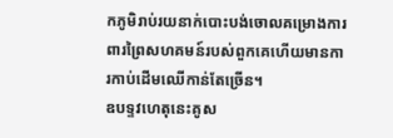កភូមិរាប់រយនាក់បោះបង់ចោលគម្រោងការពារព្រៃសហគមន៍របស់ពួកគេហើយមានការកាប់ដើមឈើកាន់តែច្រើន។
ឧបទ្ទវហេតុនេះគូស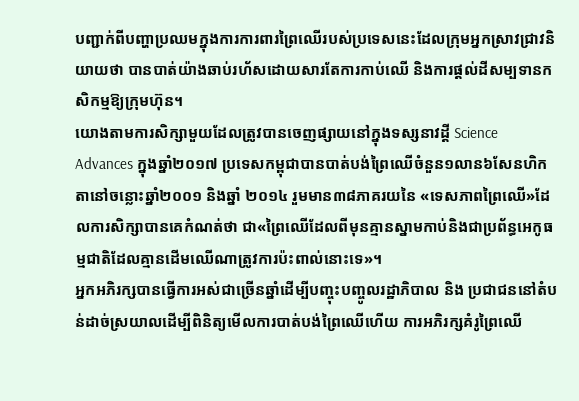បញ្ជាក់ពីបញ្ហាប្រឈមក្នុងការការពារព្រៃឈើរបស់ប្រទេសនេះដែលក្រុមអ្នកស្រាវជ្រាវនិយាយថា បានបាត់យ៉ាងឆាប់រហ័សដោយសារតែការកាប់ឈើ និងការផ្តល់ដីសម្បទានកសិកម្មឱ្យក្រុមហ៊ុន។
យោងតាមការសិក្សាមួយដែលត្រូវបានចេញផ្សាយនៅក្នុងទស្សនាវដ្តី Science Advances ក្នុងឆ្នាំ២០១៧ ប្រទេសកម្ពុជាបានបាត់បង់ព្រៃឈើចំនួន១លាន៦សែនហិកតានៅចន្លោះឆ្នាំ២០០១ និងឆ្នាំ ២០១៤ រួមមាន៣៨ភាគរយនៃ «ទេសភាពព្រៃឈើ»ដែលការសិក្សាបានគេកំណត់ថា ជា«ព្រៃឈើដែលពីមុនគ្មានស្នាមកាប់និងជាប្រព័ន្ធអេកូធម្មជាតិដែលគ្មានដើមឈើណាត្រូវការប៉ះពាល់នោះទេ»។
អ្នកអភិរក្សបានធ្វើការអស់ជាច្រើនឆ្នាំដើម្បីបញ្ចុះបញ្ចូលរដ្ឋាភិបាល និង ប្រជាជននៅតំបន់ដាច់ស្រយាលដើម្បីពិនិត្យមើលការបាត់បង់ព្រៃឈើហើយ ការអភិរក្សគំរូព្រៃឈើ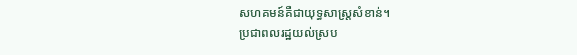សហគមន៍គឺជាយុទ្ធសាស្ត្រសំខាន់។
ប្រជាពលរដ្ឋយល់ស្រប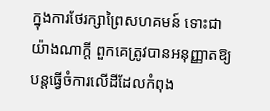ក្នុងការថែរក្សាព្រៃសហគមន៍ ទោះជាយ៉ាងណាក្តី ពួកគេត្រូវបានអនុញ្ញាតឱ្យបន្តធ្វើចំការលើដីដែលកំពុង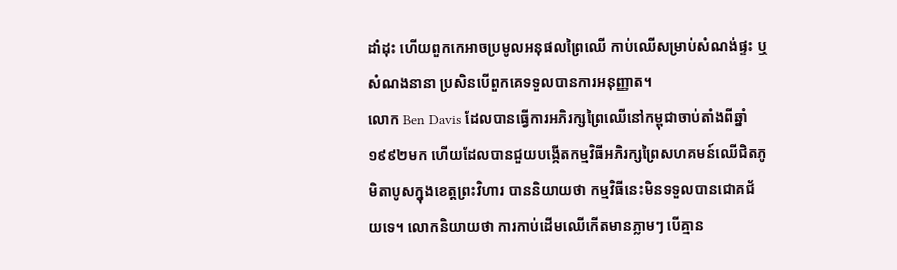ដាំដុះ ហើយពួកកេអាចប្រមូលអនុផលព្រៃឈើ កាប់ឈើសម្រាប់សំណង់ផ្ទះ ឬសំណងនានា ប្រសិនបើពួកគេទទួលបានការអនុញ្ញាត។
លោក Ben Davis ដែលបានធ្វើការអភិរក្សព្រៃឈើនៅកម្ពុជាចាប់តាំងពីឆ្នាំ១៩៩២មក ហើយដែលបានជួយបង្កើតកម្មវិធីអភិរក្សព្រៃសហគមន៍ឈើជិតភូមិតាបូសក្នុងខេត្តព្រះវិហារ បាននិយាយថា កម្មវិធីនេះមិនទទួលបានជោគជ័យទេ។ លោកនិយាយថា ការកាប់ដើមឈើកើតមានភ្លាមៗ បើគ្មាន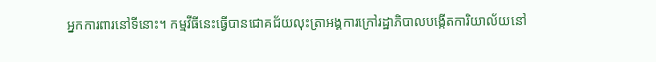អ្នកការពារនៅទីនោះ។ កម្មវីធីនេះធ្វើបានជោគជ័យលុះត្រាអង្គការក្រៅរដ្ឋាភិបាលបង្កើតការិយាល័យនៅ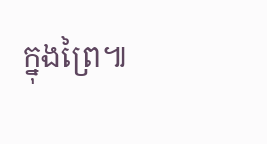ក្នុងព្រៃ៕